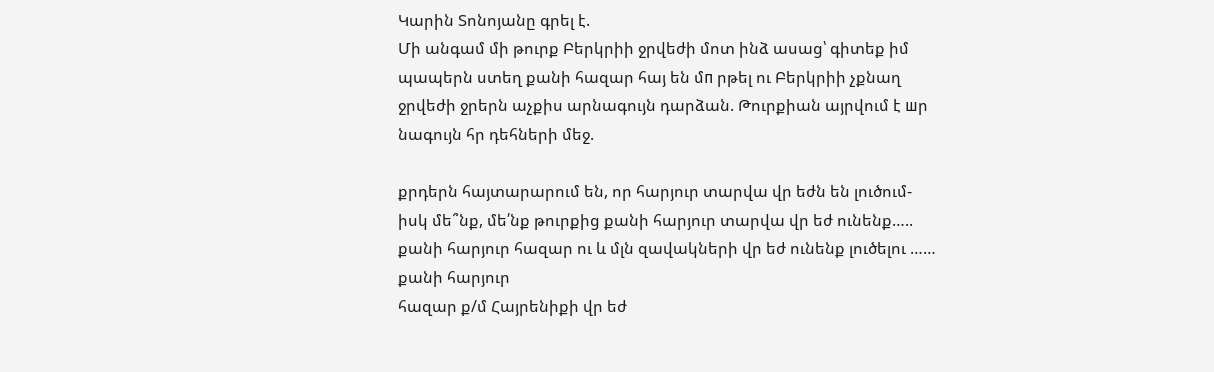Կարին Տոնոյանը գրել է.
Մի անգամ մի թուրք Բերկրիի ջրվեժի մոտ ինձ ասաց՝ գիտեք իմ պապերն ստեղ քանի հազար հայ են մп րթել ու Բերկրիի չքնաղ ջրվեժի ջրերն աչքիս արնագույն դարձան. Թուրքիան այրվում է шր նագույն հր դեհների մեջ.

քրդերն հայտարարում են, որ հարյուր տարվա վր եժն են լուծում- իսկ մե՞նք, մե՛նք թուրքից քանի հարյուր տարվա վր եժ ունենք….. քանի հարյուր հազար ու և մլն զավակների վր եժ ունենք լուծելու …… քանի հարյուր
հազար ք/մ Հայրենիքի վր եժ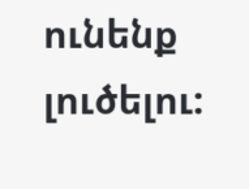ունենք լուծելու: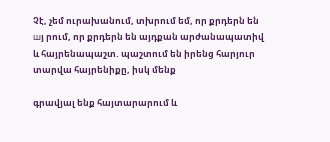Չէ, չեմ ուրախանում, տխրում եմ, որ քրդերն են шյ րում, որ քրդերն են այդքան արժանապատիվ և հայրենապաշտ. պաշտում են իրենց հարյուր տարվա հայրենիքը, իսկ մենք

գրավյալ ենք հայտարարում և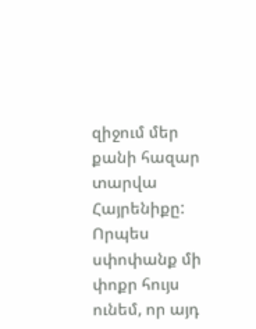զիջում մեր քանի հազար տարվա Հայրենիքը: Որպես սփոփանք մի փոքր հույս ունեմ, որ այդ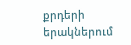քրդերի երակներում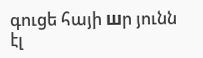գուցե հայի шր յունն էլ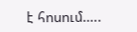է հոսում…..